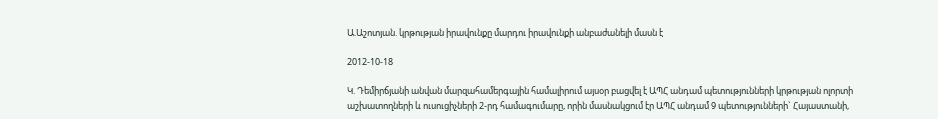Ա.Աշոտյան. կրթության իրավունքը մարդու իրավունքի անբաժանելի մասն է

2012-10-18

Կ. Դեմիրճյանի անվան մարզահամերգային համալիրում այսօր բացվել է ԱՊՀ անդամ պետությունների կրթության ոլորտի աշխատողների և ուսուցիչների 2-րդ համագումարը, որին մասնակցում էր ԱՊՀ անդամ 9 պետությունների` Հայաստանի,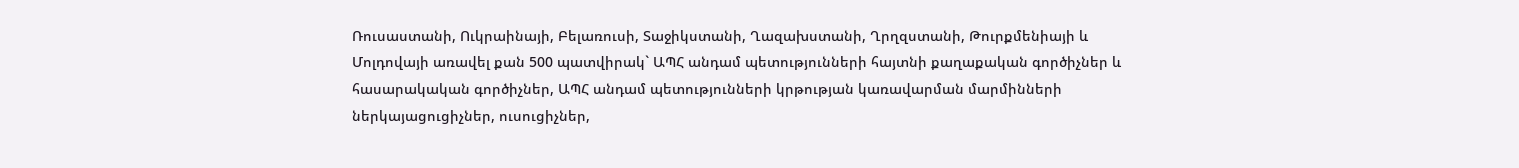Ռուսաստանի, Ուկրաինայի, Բելառուսի, Տաջիկստանի, Ղազախստանի, Ղրղզստանի, Թուրքմենիայի և Մոլդովայի առավել քան 500 պատվիրակ` ԱՊՀ անդամ պետությունների հայտնի քաղաքական գործիչներ և հասարակական գործիչներ, ԱՊՀ անդամ պետությունների կրթության կառավարման մարմինների ներկայացուցիչներ, ուսուցիչներ,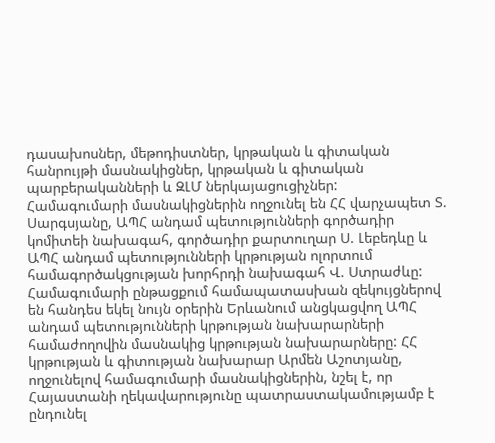դասախոսներ, մեթոդիստներ, կրթական և գիտական հանրույթի մասնակիցներ, կրթական և գիտական պարբերականների և ԶԼՄ ներկայացուցիչներ:
Համագումարի մասնակիցներին ողջունել են ՀՀ վարչապետ Տ. Սարգսյանը, ԱՊՀ անդամ պետությունների գործադիր կոմիտեի նախագահ, գործադիր քարտուղար Ս. Լեբեդևը և ԱՊՀ անդամ պետությունների կրթության ոլորտում համագործակցության խորհրդի նախագահ Վ. Ստրաժևը:
Համագումարի ընթացքում համապատասխան զեկույցներով են հանդես եկել նույն օրերին Երևանում անցկացվող ԱՊՀ անդամ պետությունների կրթության նախարարների համաժողովին մասնակից կրթության նախարարները: ՀՀ կրթության և գիտության նախարար Արմեն Աշոտյանը, ողջունելով համագումարի մասնակիցներին, նշել է, որ Հայաստանի ղեկավարությունը պատրաստակամությամբ է ընդունել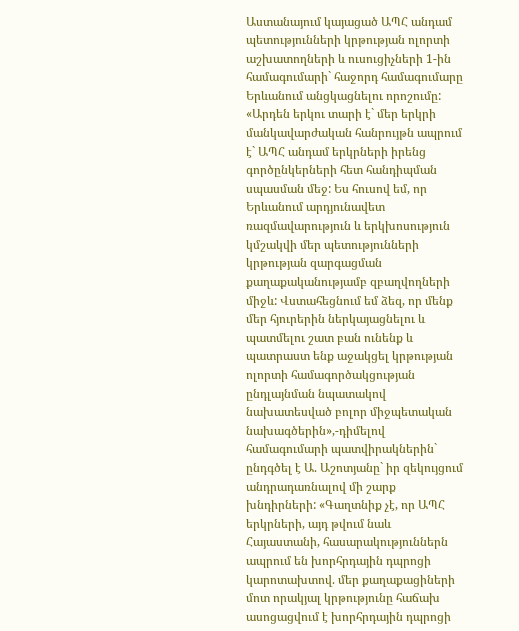Աստանայում կայացած ԱՊՀ անդամ պետությունների կրթության ոլորտի աշխատողների և ուսուցիչների 1-ին համագումարի` հաջորդ համագումարը Երևանում անցկացնելու որոշումը: «Արդեն երկու տարի է` մեր երկրի մանկավարժական հանրույթն ապրում է` ԱՊՀ անդամ երկրների իրենց գործընկերների հետ հանդիպման սպասման մեջ: Ես հուսով եմ, որ Երևանում արդյունավետ ռազմավարություն և երկխոսություն կմշակվի մեր պետությունների կրթության զարգացման քաղաքականությամբ զբաղվողների միջև: Վստահեցնում եմ ձեզ, որ մենք մեր հյուրերին ներկայացնելու և պատմելու շատ բան ունենք և պատրաստ ենք աջակցել կրթության ոլորտի համագործակցության ընդլայնման նպատակով նախատեսված բոլոր միջպետական նախագծերին»,-դիմելով համագումարի պատվիրակներին` ընդգծել է Ա. Աշոտյանը` իր զեկույցում անդրադառնալով մի շարք խնդիրների: «Գաղտնիք չէ, որ ԱՊՀ երկրների, այդ թվում նաև Հայաստանի, հասարակություններն ապրում են խորհրդային դպրոցի կարոտախտով. մեր քաղաքացիների մոտ որակյալ կրթությունը հաճախ ասոցացվում է խորհրդային դպրոցի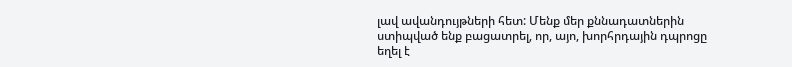լավ ավանդույթների հետ: Մենք մեր քննադատներին ստիպված ենք բացատրել, որ, այո, խորհրդային դպրոցը եղել է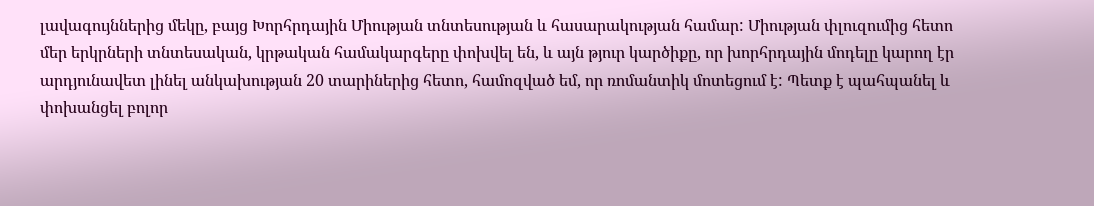լավագույններից մեկը, բայց Խորհրդային Միության տնտեսության և հասարակության համար: Միության փլուզումից հետո մեր երկրների տնտեսական, կրթական համակարգերը փոխվել են, և այն թյուր կարծիքը, որ խորհրդային մոդելը կարող էր արդյունավետ լինել անկախության 20 տարիներից հետո, համոզված եմ, որ ռոմանտիկ մոտեցում է: Պետք է պահպանել և փոխանցել բոլոր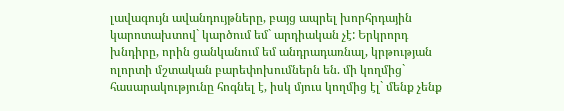լավագույն ավանդույթները, բայց ապրել խորհրդային կարոտախտով` կարծում եմ` արդիական չէ: Երկրորդ խնդիրը, որին ցանկանում եմ անդրադառնալ, կրթության ոլորտի մշտական բարեփոխումներն են. մի կողմից` հասարակությունը հոգնել է, իսկ մյուս կողմից էլ` մենք չենք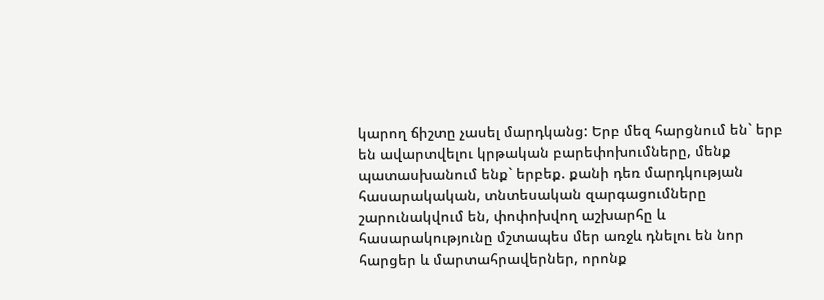կարող ճիշտը չասել մարդկանց: Երբ մեզ հարցնում են` երբ են ավարտվելու կրթական բարեփոխումները, մենք պատասխանում ենք` երբեք. քանի դեռ մարդկության հասարակական, տնտեսական զարգացումները շարունակվում են, փոփոխվող աշխարհը և հասարակությունը մշտապես մեր առջև դնելու են նոր հարցեր և մարտահրավերներ, որոնք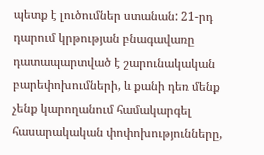պետք է լուծումներ ստանան: 21-րդ դարում կրթության բնագավառը դատապարտված է շարունակական բարեփոխումների, և քանի դեռ մենք չենք կարողանում համակարգել հասարակական փոփոխությունները,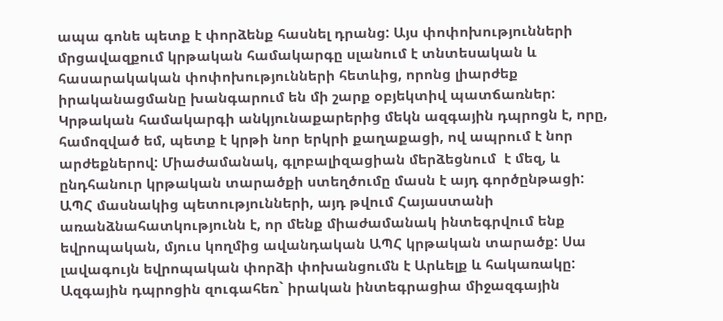ապա գոնե պետք է փորձենք հասնել դրանց: Այս փոփոխությունների մրցավազքում կրթական համակարգը սլանում է տնտեսական և հասարակական փոփոխությունների հետևից, որոնց լիարժեք իրականացմանը խանգարում են մի շարք օբյեկտիվ պատճառներ: Կրթական համակարգի անկյունաքարերից մեկն ազգային դպրոցն է, որը, համոզված եմ, պետք է կրթի նոր երկրի քաղաքացի, ով ապրում է նոր արժեքներով: Միաժամանակ, գլոբալիզացիան մերձեցնում  է մեզ, և ընդհանուր կրթական տարածքի ստեղծումը մասն է այդ գործընթացի: ԱՊՀ մասնակից պետությունների, այդ թվում Հայաստանի առանձնահատկությունն է, որ մենք միաժամանակ ինտեգրվում ենք եվրոպական, մյուս կողմից ավանդական ԱՊՀ կրթական տարածք: Սա լավագույն եվրոպական փորձի փոխանցումն է Արևելք և հակառակը: Ազգային դպրոցին զուգահեռ` իրական ինտեգրացիա միջազգային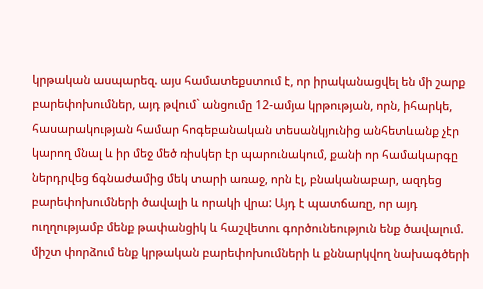կրթական ասպարեզ. այս համատեքստում է, որ իրականացվել են մի շարք բարեփոխումներ, այդ թվում` անցումը 12-ամյա կրթության, որն, իհարկե, հասարակության համար հոգեբանական տեսանկյունից անհետևանք չէր կարող մնալ և իր մեջ մեծ ռիսկեր էր պարունակում, քանի որ համակարգը ներդրվեց ճգնաժամից մեկ տարի առաջ, որն էլ, բնականաբար, ազդեց բարեփոխումների ծավալի և որակի վրա: Այդ է պատճառը, որ այդ ուղղությամբ մենք թափանցիկ և հաշվետու գործունեություն ենք ծավալում. միշտ փորձում ենք կրթական բարեփոխումների և քննարկվող նախագծերի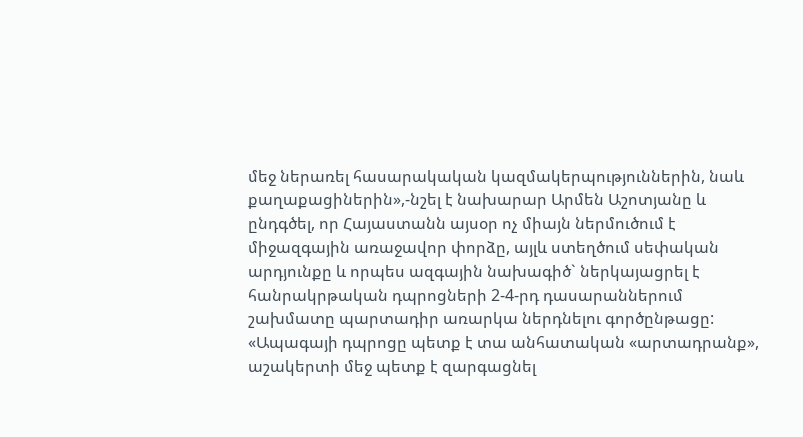մեջ ներառել հասարակական կազմակերպություններին, նաև քաղաքացիներին»,-նշել է նախարար Արմեն Աշոտյանը և ընդգծել, որ Հայաստանն այսօր ոչ միայն ներմուծում է միջազգային առաջավոր փորձը, այլև ստեղծում սեփական արդյունքը և որպես ազգային նախագիծ` ներկայացրել է հանրակրթական դպրոցների 2-4-րդ դասարաններում շախմատը պարտադիր առարկա ներդնելու գործընթացը: «Ապագայի դպրոցը պետք է տա անհատական «արտադրանք», աշակերտի մեջ պետք է զարգացնել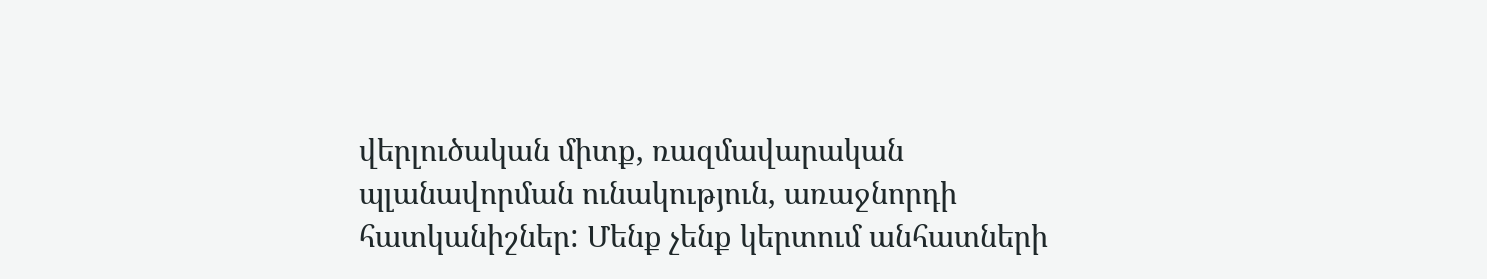վերլուծական միտք, ռազմավարական պլանավորման ունակություն, առաջնորդի հատկանիշներ: Մենք չենք կերտում անհատների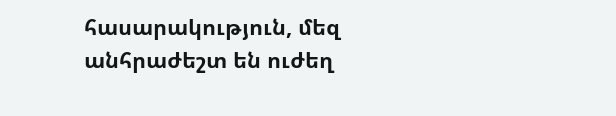հասարակություն, մեզ անհրաժեշտ են ուժեղ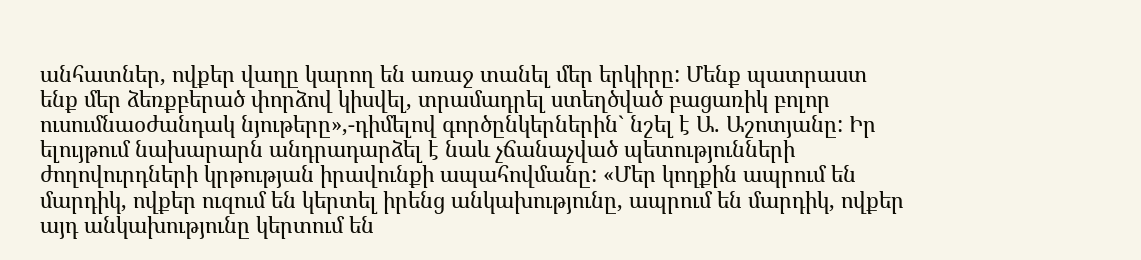անհատներ, ովքեր վաղը կարող են առաջ տանել մեր երկիրը: Մենք պատրաստ ենք մեր ձեռքբերած փորձով կիսվել, տրամադրել ստեղծված բացառիկ բոլոր ուսումնաօժանդակ նյութերը»,-դիմելով գործընկերներին` նշել է Ա. Աշոտյանը: Իր ելույթում նախարարն անդրադարձել է նաև չճանաչված պետությունների ժողովուրդների կրթության իրավունքի ապահովմանը: «Մեր կողքին ապրում են մարդիկ, ովքեր ուզում են կերտել իրենց անկախությունը, ապրում են մարդիկ, ովքեր այդ անկախությունը կերտում են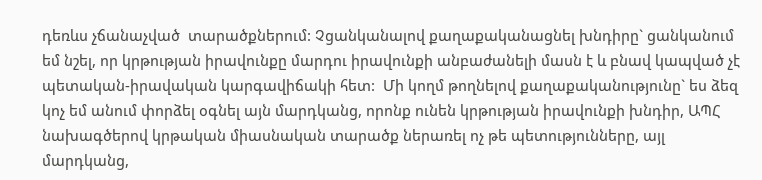դեռևս չճանաչված  տարածքներում: Չցանկանալով քաղաքականացնել խնդիրը` ցանկանում եմ նշել, որ կրթության իրավունքը մարդու իրավունքի անբաժանելի մասն է և բնավ կապված չէ պետական-իրավական կարգավիճակի հետ:  Մի կողմ թողնելով քաղաքականությունը` ես ձեզ կոչ եմ անում փորձել օգնել այն մարդկանց, որոնք ունեն կրթության իրավունքի խնդիր, ԱՊՀ նախագծերով կրթական միասնական տարածք ներառել ոչ թե պետությունները, այլ մարդկանց,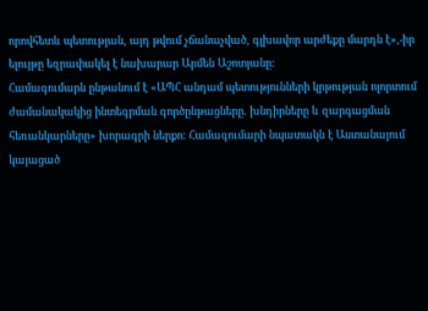որովհետև պետության, այդ թվում չճանաչված, գլխավոր արժեքը մարդն է»,-իր ելույթը եզրափակել է նախարար Արմեն Աշոտյանը:
Համագումարն ընթանում է «ԱՊՀ անդամ պետությունների կրթության ոլորտում ժամանակակից ինտեգրման գործընթացները. խնդիրները և զարգացման հեռանկարները» խորագրի ներքո: Համագումարի նպատակն է Աստանայում կայացած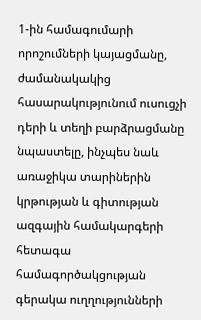1-ին համագումարի որոշումների կայացմանը, ժամանակակից հասարակությունում ուսուցչի դերի և տեղի բարձրացմանը նպաստելը, ինչպես նաև առաջիկա տարիներին կրթության և գիտության ազգային համակարգերի հետագա համագործակցության գերակա ուղղությունների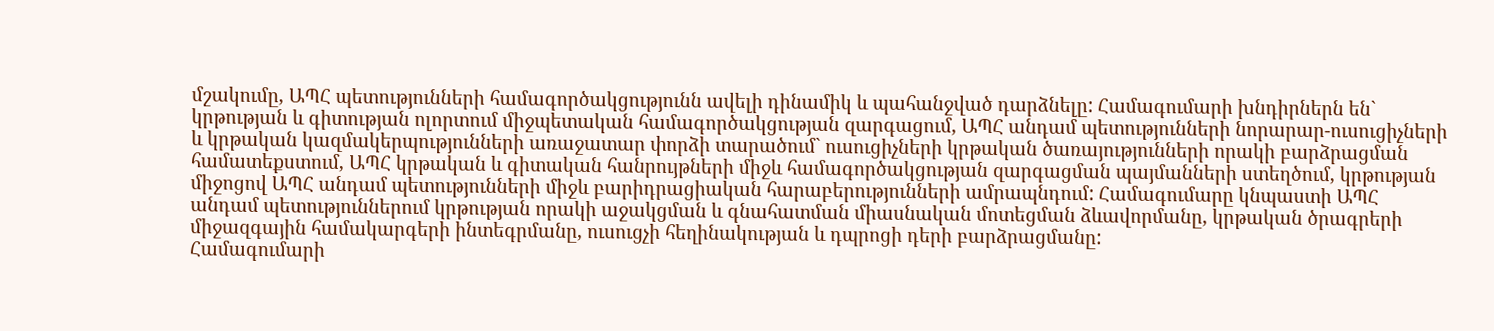մշակումը, ԱՊՀ պետությունների համագործակցությունն ավելի դինամիկ և պահանջված դարձնելը: Համագումարի խնդիրներն են` կրթության և գիտության ոլորտում միջպետական համագործակցության զարգացում, ԱՊՀ անդամ պետությունների նորարար-ուսուցիչների և կրթական կազմակերպությունների առաջատար փորձի տարածում` ուսուցիչների կրթական ծառայությունների որակի բարձրացման համատեքստում, ԱՊՀ կրթական և գիտական հանրույթների միջև համագործակցության զարգացման պայմանների ստեղծում, կրթության միջոցով ԱՊՀ անդամ պետությունների միջև բարիդրացիական հարաբերությունների ամրապնդում: Համագումարը կնպաստի ԱՊՀ անդամ պետություններում կրթության որակի աջակցման և գնահատման միասնական մոտեցման ձևավորմանը, կրթական ծրագրերի միջազգային համակարգերի ինտեգրմանը, ուսուցչի հեղինակության և դպրոցի դերի բարձրացմանը:
Համագումարի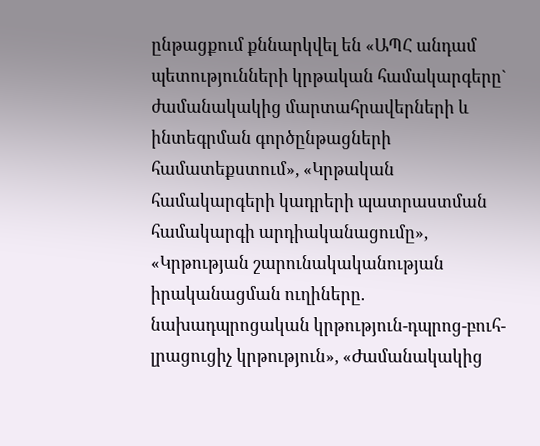ընթացքում քննարկվել են «ԱՊՀ անդամ պետությունների կրթական համակարգերը` ժամանակակից մարտահրավերների և ինտեգրման գործընթացների համատեքստում», «Կրթական համակարգերի կադրերի պատրաստման համակարգի արդիականացումը», «Կրթության շարունակականության իրականացման ուղիները. նախադպրոցական կրթություն-դպրոց-բուհ-լրացուցիչ կրթություն», «Ժամանակակից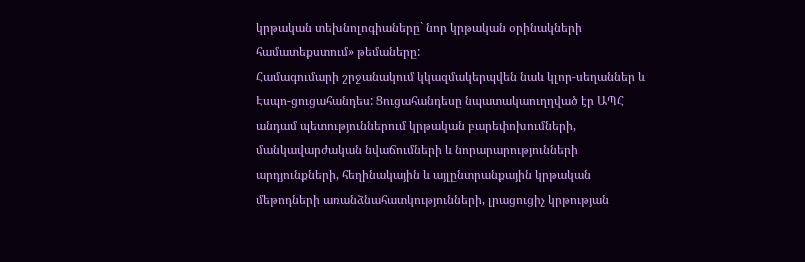կրթական տեխնոլոգիաները` նոր կրթական օրինակների համատեքստում» թեմաները:
Համագումարի շրջանակում կկազմակերպվեն նաև կլոր-սեղաններ և Էսպո-ցուցահանդես: Ցուցահանդեսը նպատակաուղղված էր ԱՊՀ անդամ պետություններում կրթական բարեփոխումների, մանկավարժական նվաճումների և նորարարությունների արդյունքների, հեղինակային և այլընտրանքային կրթական մեթոդների առանձնահատկությունների, լրացուցիչ կրթության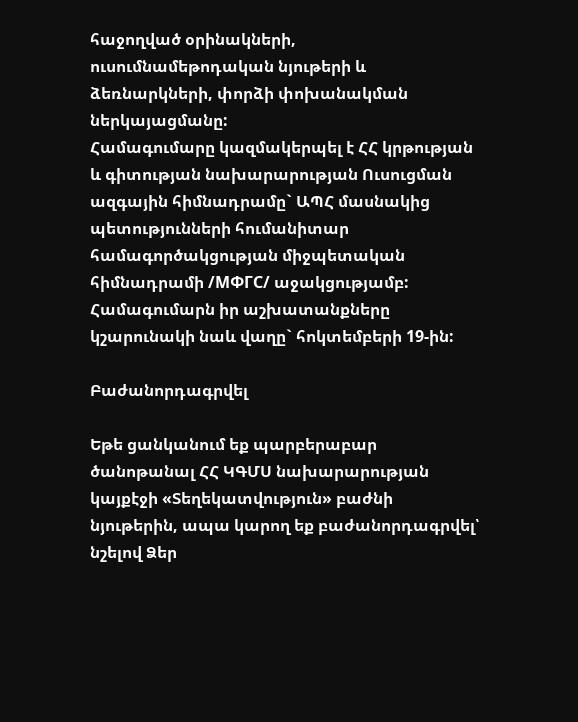հաջողված օրինակների, ուսումնամեթոդական նյութերի և ձեռնարկների, փորձի փոխանակման ներկայացմանը:
Համագումարը կազմակերպել է ՀՀ կրթության և գիտության նախարարության Ուսուցման ազգային հիմնադրամը` ԱՊՀ մասնակից պետությունների հումանիտար համագործակցության միջպետական հիմնադրամի /МФГС/ աջակցությամբ:
Համագումարն իր աշխատանքները կշարունակի նաև վաղը` հոկտեմբերի 19-ին:

Բաժանորդագրվել

Եթե ցանկանում եք պարբերաբար ծանոթանալ ՀՀ ԿԳՄՍ նախարարության կայքէջի «Տեղեկատվություն» բաժնի նյութերին, ապա կարող եք բաժանորդագրվել՝ նշելով Ձեր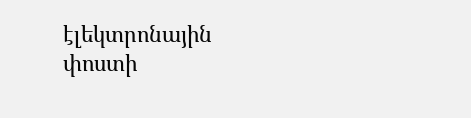էլեկտրոնային փոստի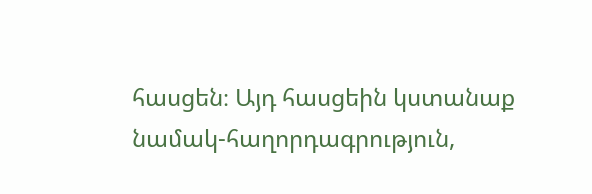հասցեն։ Այդ հասցեին կստանաք նամակ-հաղորդագրություն,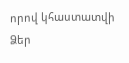որով կհաստատվի Ձեր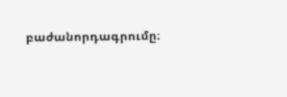բաժանորդագրումը։